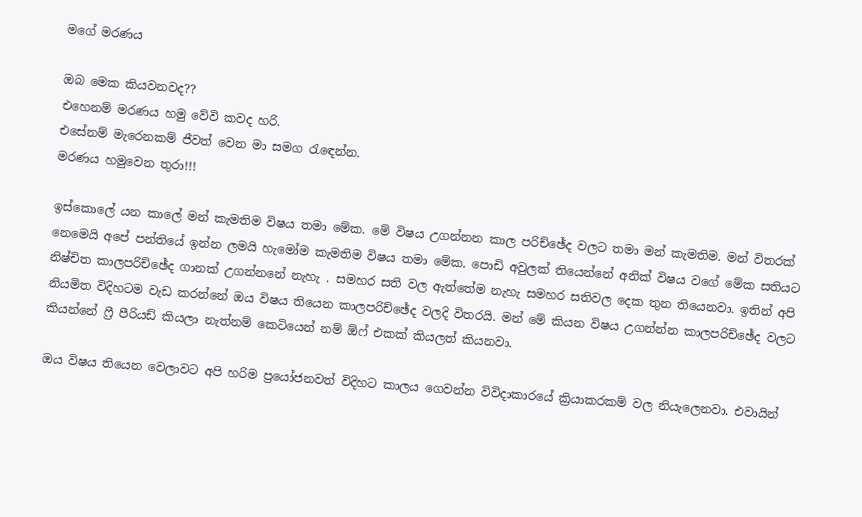මගේ මරණය

ඔබ මෙක කියවනවද??
එහෙනම් මරණය හමු වේවි කවද හරි.
එසේනම් මැරෙනකම් ජීවත් වෙන මා සමග රැඳෙන්න.
මරණය හමුවෙන තුරා!!!

ඉස්කොලේ යන කාලේ මන් කැමතිම විෂය තමා මේක. මේ විෂය උගන්නන කාල පරිච්ඡේද වලට තමා මන් කැමතිම. මන් විතරක් නෙමෙයි අපේ පන්තියේ ඉන්න ලමයි හැමෝම කැමතිම විෂය තමා මේක. පොඩි අවුලක් තියෙන්නේ අනික් විෂය වගේ මේක සතියට නිෂ්චිත කාලපරිච්ඡේද ගානක් උගන්නනේ නැහැ . සමහර සති වල ඇත්තේම නැහැ සමහර සතිවල දෙක තුන තියෙනවා. ඉතින් අපි නියමිත විදිහටම වැඩ කරන්නේ ඔය විෂය තියෙන කාලපරිච්ඡේද වලදි විතරයි. මන් මේ කියන විෂය උගන්න්න කාලපරිච්ඡේද වලට කියන්නේ ෆ්‍රී පීරියඩ් කියලා නැත්නම් කෙටියෙන් නම් ඕෆ් එකක් කියලත් කියනවා.

ඔය විෂය තියෙන වෙලාවට අපි හරිම ප්‍රයෝජනවත් විදිහට කාලය ගෙවන්න විවිදාකාරයේ ක්‍රියාකරකම් වල නියැලෙනවා. එවායින්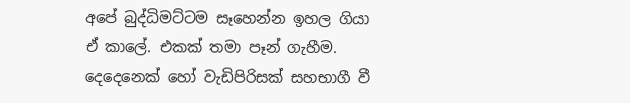අපේ බුද්ධිමට්ටම සෑහෙන්න ඉහල ගියා ඒ කාලේ. එකක් තමා පෑන් ගැහීම. දෙදෙනෙක් හෝ වැඩිපිරිසක් සහභාගී වී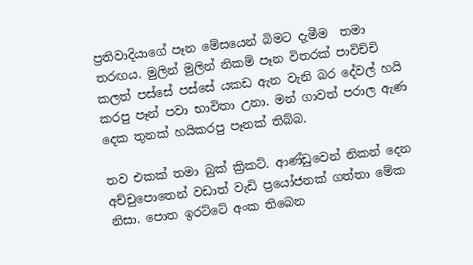ප්‍රතිවාදියාගේ පෑන මේසයෙන් බිමට දැමීම  තමා තරඟය. මුලින් මුලින් නිකම් පෑන විතරක් පාවිච්චි කලත් පස්සේ පස්සේ යකඩ ඇන වැනි බර දේවල් හයි කරපු පෑන් පවා භාවිතා උනා. මන් ගාවත් පරාල ඇණ දෙක තුනක් හයිකරපු පෑනක් තිබ්බ.

තව එකක් තමා බුක් ක්‍රිකට්. ආණ්ඩුවෙන් නිකන් දෙන අච්චුපොතෙන් වඩාත් වැඩි ප්‍රයෝජනක් ගත්තා මේක නිසා. පොත ඉරට්ටේ අංක තිබෙන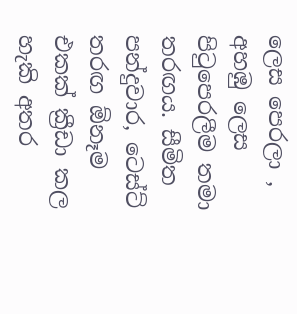ලෙස පෙරලා , අහඹු ලෙස පිටුපෙරලීම තමා තරඟය. සීමිත පන්දුවාර, ටෙස්ට් තරඟ ඕනෑම එකක් ක්‍රීඩා කල හැකි අතර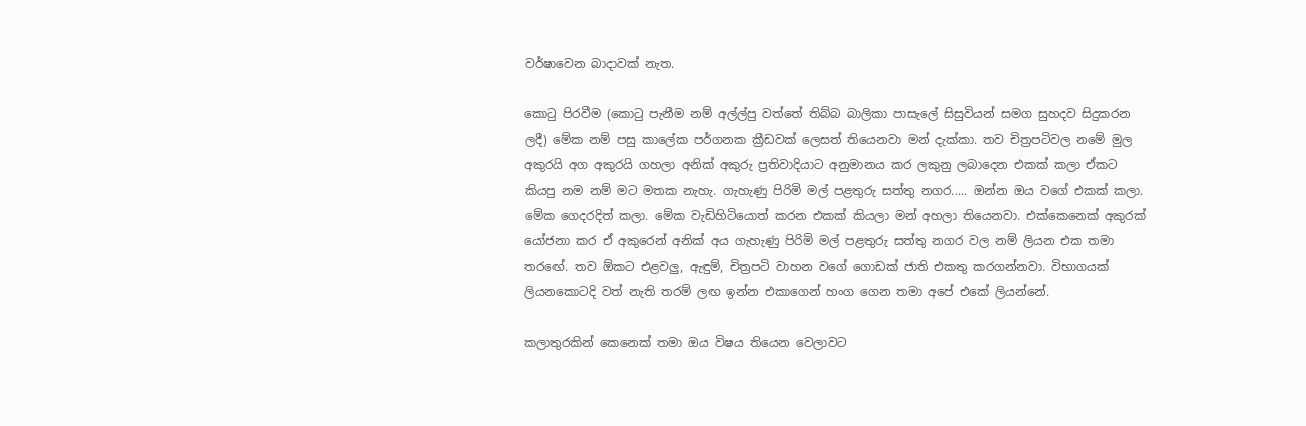වර්ෂාවෙන බාදාවක් නැත.

කොටු පිරවීම (කොටු පැනීම නම් අල්ල්පු වත්තේ තිබ්බ බාලිකා පාසැලේ සිසුවියන් සමග සුහදව සිදුකරන ලදී) මේක නම් පසු කාලේක පර්ගනක ක්‍රීඩවක් ලෙසත් තියෙනවා මන් දැක්කා. තව චිත්‍රපටිවල නමේ මුල අකුරයි අග අකුරයි ගහලා අනික් අකුරු ප්‍රතිවාදියාට අනුමානය කර ලකුනු ලබාදෙන එකක් කලා ඒකට කියපු නම නම් මට මතක නැහැ. ගැහැණු පිරිමි මල් පළතුරු සත්තු නගර..... ඔන්න ඔය වගේ එකක් කලා. මේක ගෙදරදිත් කලා. මේක වැඩිහිටියොත් කරන එකක් කියලා මන් අහලා තියෙනවා. එක්කෙනෙක් අකුරක් යෝජනා කර ඒ අකුරෙන් අනික් අය ගැහැණු පිරිමි මල් පළතුරු සත්තු නගර වල නම් ලියන එක තමා තරඟේ. තව ඕකට එළවලු, ඇඳුම්, චිත්‍රපටි වාහන වගේ ගොඩක් ජාති එකතු කරගන්නවා. විභාගයක් ලියනකොටදි වත් නැති තරම් ලඟ ඉන්න එකාගෙන් හංග ගෙන තමා අපේ එකේ ලියන්නේ.

කලාතුරකින් කෙනෙක් තමා ඔය විෂය තියෙන වෙලාවට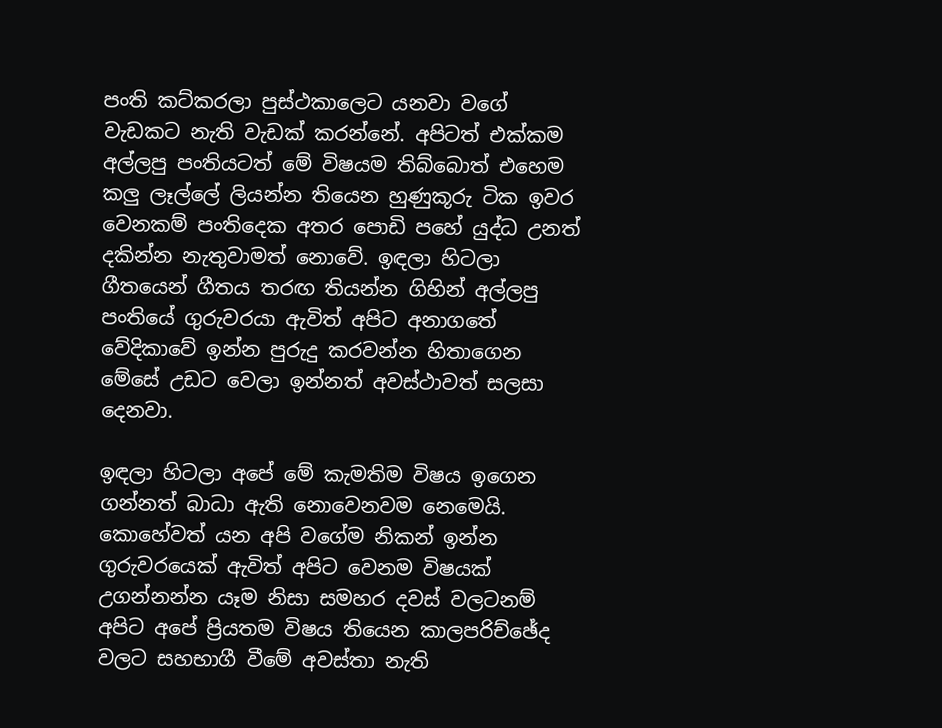පංති කට්කරලා පුස්ථකාලෙට යනවා වගේ වැඩකට නැති වැඩක් කරන්නේ. අපිටත් එක්කම අල්ලපු පංතියටත් මේ විෂයම තිබ්බොත් එහෙම කලු ලෑල්ලේ ලියන්න තියෙන හුණුකූරු ටික ඉවර වෙනකම් පංතිදෙක අතර පොඩි පහේ යුද්ධ උනත් දකින්න නැතුවාමත් නොවේ. ඉඳලා හිටලා ගීතයෙන් ගීතය තරඟ තියන්න ගිහින් අල්ලපු පංතියේ ගුරුවරයා ඇවිත් අපිට අනාගතේ වේදිකාවේ ඉන්න පුරුදු කරවන්න හිතාගෙන මේසේ උඩට වෙලා ඉන්නත් අවස්ථාවත් සලසා දෙනවා.

ඉඳලා හිටලා අපේ මේ කැමතිම විෂය ඉගෙන ගන්නත් බාධා ඇති නොවෙනවම නෙමෙයි. කොහේවත් යන අපි වගේම නිකන් ඉන්න ගුරුවරයෙක් ඇවිත් අපිට වෙනම විෂයක් උගන්නන්න යෑම නිසා සමහර දවස් වලටනම් අපිට අපේ ප්‍රියතම විෂය තියෙන කාලපරිච්ඡේද වලට සහභාගී වීමේ අවස්තා නැති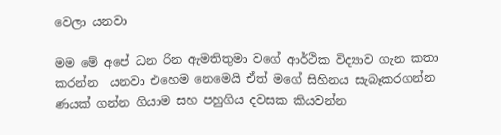වෙලා යනවා

මම මේ අපේ ධන රින ඇමතිතුමා වගේ ආර්ථික විද්‍යාව ගැන කතා කරන්න  යනවා එහෙම නෙමෙයි ඒත් මගේ සිහිනය සැබෑකරගන්න ණයක් ගන්න ගියාම සහ පහුගිය දවසක කියවන්න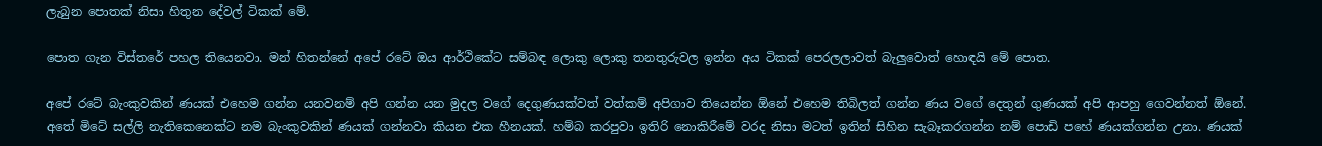ලැබුන පොතක් නිසා හිතුන දේවල් ටිකක් මේ.

පොත ගැන විස්තරේ පහල තියෙනවා. මන් හිතන්නේ අපේ රටේ ඔය ආර්ථිකේට සම්බඳ ලොකු ලොකු තනතුරුවල ඉන්න අය ටිකක් පෙරලලාවත් බැලුවොත් හොඳයි මේ පොත.

අපේ රටේ බැංකුවකින් ණයක් එහෙම ගන්න යනවනම් අපි ගන්න යන මුදල වගේ දෙගුණයක්වත් වත්කම් අපිගාව තියෙන්න ඕනේ එහෙම තිබිලත් ගන්න ණය වගේ දෙතුන් ගුණයක් අපි ආපහු ගෙවන්නත් ඕනේ. අතේ මිටේ සල්ලි නැතිකෙනෙක්ට නම බැංකුවකින් ණයක් ගන්නවා කියන එක හීනයක්. හම්බ කරපුවා ඉතිරි නොකිරීමේ වරද නිසා මටත් ඉතින් සිහින සැබෑකරගන්න නම් පොඩි පහේ ණයක්ගන්න උනා. ණයක්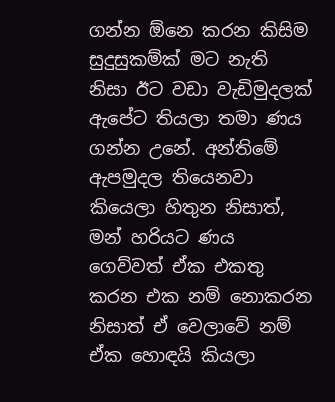ගන්න ඕනෙ කරන කිසිම සුදුසුකම්ක් මට නැති නිසා ඊට වඩා වැඩිමුදලක් ඇපේට තියලා තමා ණය ගන්න උනේ. අන්තිමේ ඇපමුදල තියෙනවා කියෙලා හිතුන නිසාත්, මන් හරියට ණය ගෙව්වත් ඒක එකතු කරන එක නම් නොකරන නිසාත් ඒ වෙලාවේ නම් ඒක හොඳයි කියලා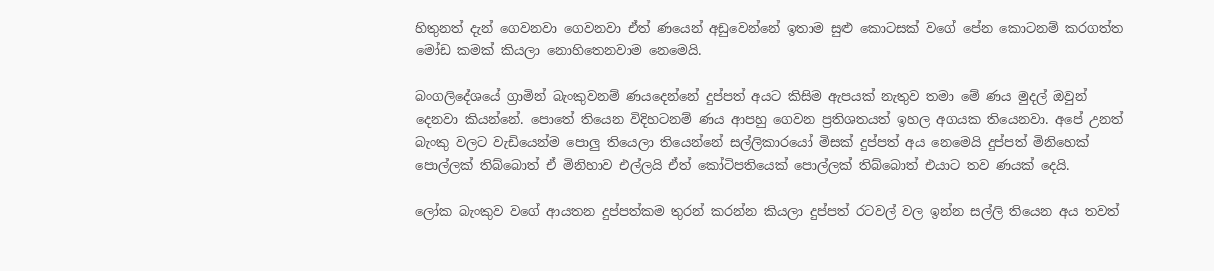හිතුනත් දැන් ගෙවනවා ගෙවනවා ඒත් ණයෙන් අඩුවෙන්නේ ඉතාම සුළු කොටසක් වගේ පේන කොටනම් කරගත්ත මෝඩ කමක් කියලා නොහිතෙනවාම නෙමෙයි.

බංගලිදේශයේ ග්‍රාමින් බැංකුවනම් ණයදෙන්නේ දුප්පත් අයට කිසිම ඇපයක් නැතුව තමා මේ ණය මුදල් ඔවුන් දෙනවා කියන්නේ. පොතේ තියෙන විදිහටනම් ණය ආපහු ගෙවන ප්‍රතිශතයත් ඉහල අගයක තියෙනවා. අපේ උනත් බැංකු වලට වැඩියෙන්ම පොලු තියෙලා තියෙන්නේ සල්ලිකාරයෝ මිසක් දුප්පත් අය නෙමෙයි දුප්පත් මිනිහෙක් පොල්ලක් තිබ්බොත් ඒ මිනිහාව එල්ලයි ඒත් කෝටිපතියෙක් පොල්ලක් තිබ්බොත් එයාට තව ණයක් දෙයි.

ලෝක බැංකුව වගේ ආයතන දුප්පත්කම තුරන් කරන්න කියලා දුප්පත් රටවල් වල ඉන්න සල්ලි තියෙන අය තවත්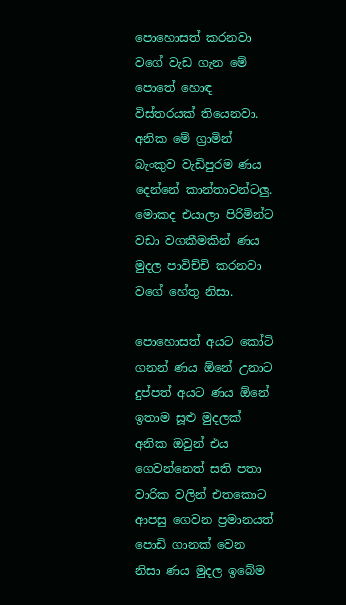පොහොසත් කරනවා වගේ වැඩ ගැන මේ පොතේ හොඳ විස්තරයක් තියෙනවා. අනික මේ ග්‍රාමින් බැංකුව වැඩිපුරම ණය දෙන්නේ කාන්තාවන්ටලු. මොකද එයාලා පිරිමින්ට වඩා වගකීමකින් ණය මුදල පාවිච්චි කරනවා වගේ හේතු නිසා.

පොහොසත් අයට කෝටි ගනන් ණය ඕනේ උනාට දුප්පත් අයට ණය ඕනේ ඉතාම සූළු මුදලක් අනික ඔවුන් එය ගෙවන්නෙත් සති පතා වාරික වලින් එතකොට ආපසු ගෙවන ප්‍රමානයත් පොඩි ගානක් වෙන නිසා ණය මුදල ඉබේම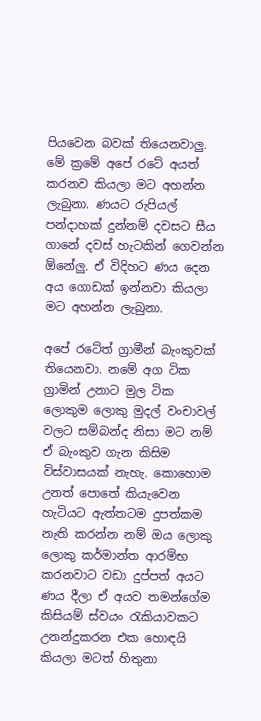පියවෙන බවක් තියෙනවාලු. මේ ක්‍රමේ අපේ රටේ අයත් කරනව කියලා මට අහන්න ලැබුනා. ණයට රුපියල් පන්දාහක් දුන්නම් දවසට සීය ගානේ දවස් හැටකින් ගෙවන්න ඕනේලු. ඒ විදිහට ණය දෙන අය ගොඩක් ඉන්නවා කියලා මට අහන්න ලැබුනා.

අපේ රටේත් ග්‍රාමීන් බැංකුවක් තියෙනවා. නමේ අග ටික ග්‍රාමින් උනාට මුල ටික ලොකුම ලොකු මුදල් වංචාවල් වලට සම්බන්ද නිසා මට නම් ඒ බැංකුව ගැන කිසිම විස්වාසයක් නැහැ. කොහොම උනත් පොතේ කියැවෙන හැටියට ඇත්තටම දුපත්කම නැති කරන්න නම් ඔය ලොකු ලොකු කර්මාන්ත ආරම්භ කරනවාට වඩා දුප්පත් අයට ණය දීලා ඒ අයව තමන්ගේම කිසියම් ස්වයං රැකියාවකට උනන්දුකරන එක හොඳයි කියලා මටත් හිතුනා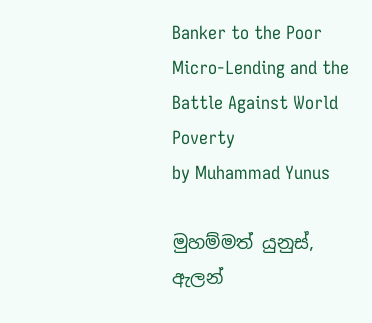Banker to the Poor
Micro-Lending and the Battle Against World Poverty
by Muhammad Yunus

මුහම්මත් යුනුස්, ඇලන්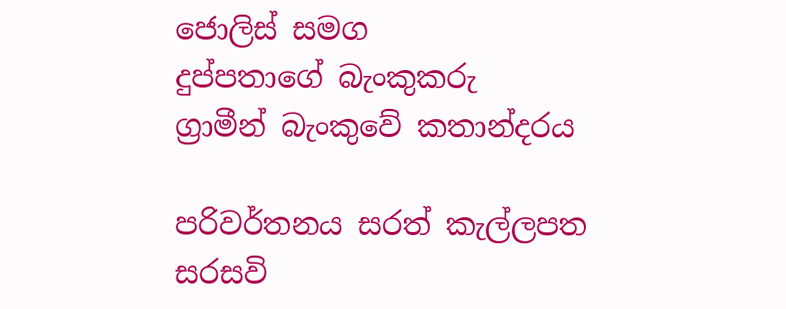ජොලිස් සමග
දුප්පතාගේ බැංකුකරු
ග්‍රාමීන් බැංකුවේ කතාන්දරය

පරිවර්තනය සරත් කැල්ලපත
සරසවි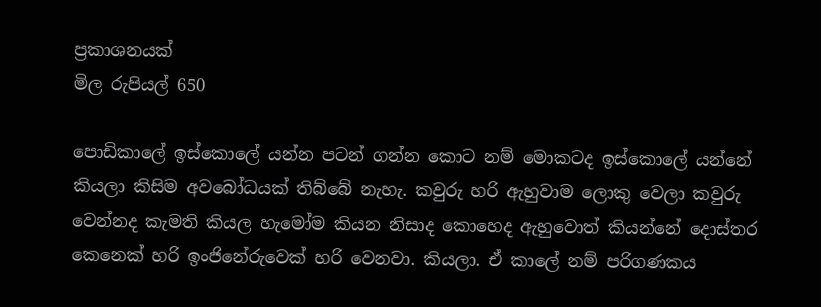ප්‍රකාශනයක්
මිල රුපියල් 650

පොඩිකාලේ ඉස්කොලේ යන්න පටන් ගන්න කොට නම් මොකටද ඉස්කොලේ යන්නේ කියලා කිසිම අවබෝධයක් තිබ්බේ නැහැ. කවුරු හරි ඇහුවාම ලොකු වෙලා කවුරු වෙන්නද කැමති කියල හැමෝම කියන නිසාද කොහෙද ඇහුවොත් කියන්නේ දොස්තර කෙනෙක් හරි ඉංජිනේරුවෙක් හරි වෙනවා. කියලා. ඒ කාලේ නම් පරිගණකය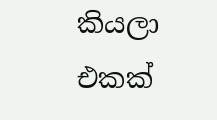කියලා එකක්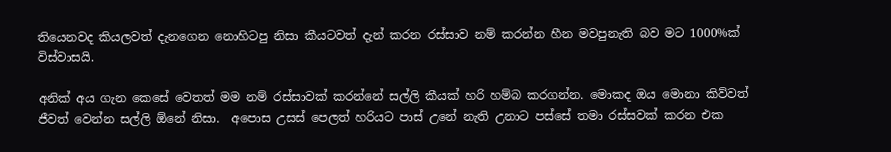තියෙනවද කියලවත් දැනගෙන නොහිටපු නිසා කීයටවත් දැන් කරන රස්සාව නම් කරන්න හීන මවපුනැති බව මට 1000%ක් විස්වාසයි.

අනික් අය ගැන කෙසේ වෙතත් මම නම් රස්සාවක් කරන්නේ සල්ලි කීයක් හරි හම්බ කරගන්න. මොකද ඔය මොනා කිව්වත් ජීවත් වෙන්න සල්ලි ඕනේ නිසා.  අපොස උසස් පෙලත් හරියට පාස් උනේ නැති උනාට පස්සේ තමා රස්සවක් කරන එක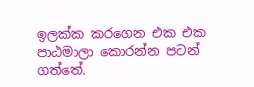ඉලක්ක කරගෙන එක එක පාඨමාලා කොරන්න පටන් ගත්තේ.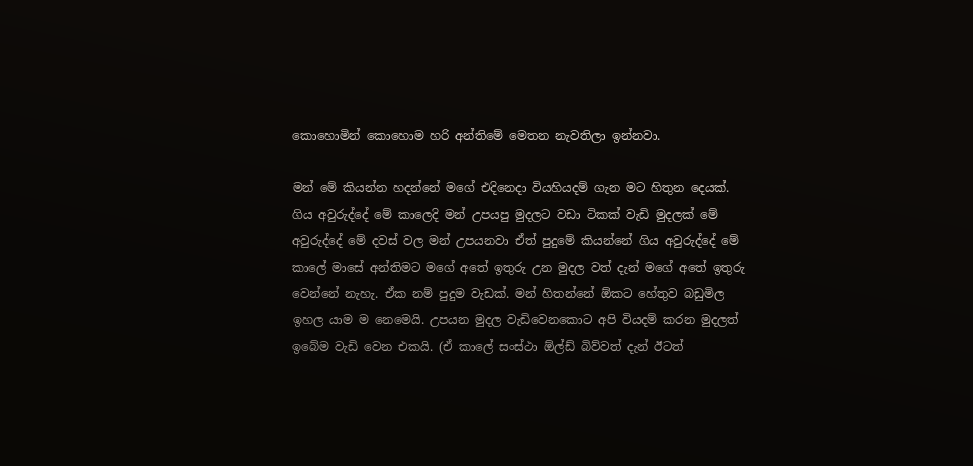කොහොමින් කොහොම හරි අන්තිමේ මෙතන නැවතිලා ඉන්නවා.

මන් මේ කියන්න හදන්නේ මගේ එදිනෙදා වියහියදම් ගැන මට හිතුන දෙයක්. ගිය අවුරුද්දේ මේ කාලෙදි මන් උපයපු මුදලට වඩා ටිකක් වැඩි මුදලක් මේ අවුරුද්දේ මේ දවස් වල මන් උපයනවා ඒත් පුදුමේ කියන්නේ ගිය අවුරුද්දේ මේ කාලේ මාසේ අන්තිමට මගේ අතේ ඉතුරු උන මුදල වත් දැන් මගේ අතේ ඉතුරු වෙන්නේ නැහැ. ඒක නම් පුදුම වැඩක්. මන් හිතන්නේ ඕකට හේතුව බඩුමිල ඉහල යාම ම නෙමෙයි. උපයන මුදල වැඩිවෙනකොට අපි වියදම් කරන මුදලත් ඉබේම වැඩි වෙන එකයි. (ඒ කාලේ සංස්ථා ඕල්ඩ් බිව්වත් දැන් ඊටත්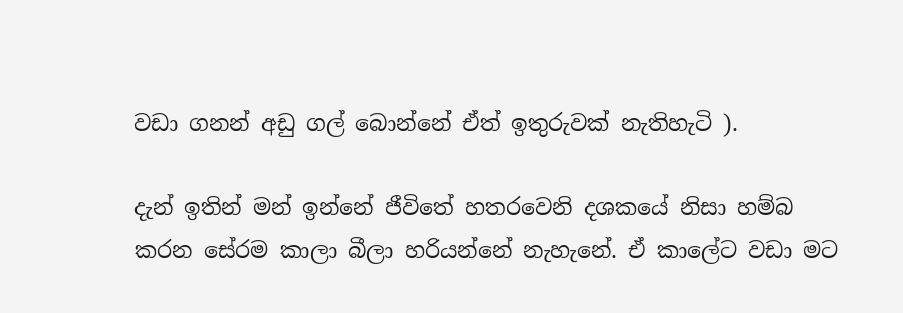වඩා ගනන් අඩු ගල් බොන්නේ ඒත් ඉතුරුවක් නැතිහැටි ).

දැන් ඉතින් මන් ඉන්නේ ජීවිතේ හතරවෙනි දශකයේ නිසා හම්බ කරන සේරම කාලා බීලා හරියන්නේ නැහැනේ. ඒ කාලේට වඩා මට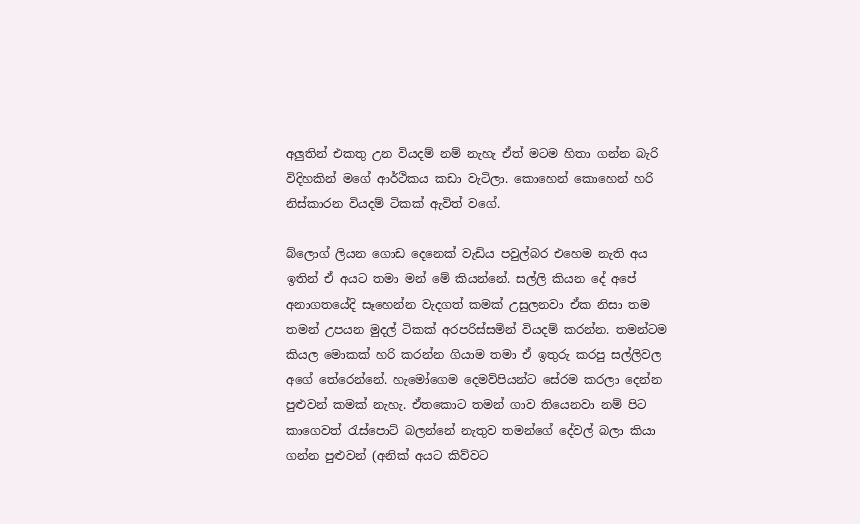අලුතින් එකතු උන වියදම් නම් නැහැ ඒත් මටම හිතා ගන්න බැරි විදිහකින් මගේ ආර්ථිකය කඩා වැටිලා. කොහෙන් කොහෙන් හරි නිස්කාරන වියදම් ටිකක් ඇවිත් වගේ.

බ්ලොග් ලියන ගොඩ දෙනෙක් වැඩිය පවුල්බර එහෙම නැති අය ඉතින් ඒ අයට තමා මන් මේ කියන්නේ. සල්ලි කියන දේ අපේ  අනාගතයේදි සෑහෙන්න වැදගත් කමක් උසුලනවා ඒක නිසා තම තමන් උපයන මුදල් ටිකක් අරපරිස්සමින් වියදම් කරන්න. තමන්ටම කියල මොකක් හරි කරන්න ගියාම තමා ඒ ඉතුරු කරපු සල්ලිවල අගේ තේරෙන්නේ. හැමෝගෙම දෙමව්පියන්ට සේරම කරලා දෙන්න පුළුවන් කමක් නැහැ. ඒතකොට තමන් ගාව තියෙනවා නම් පිට කාගෙවත් රැස්පොට් බලන්නේ නැතුව තමන්ගේ දේවල් බලා කියා ගන්න පුළුවන් (අනික් අයට කිව්වට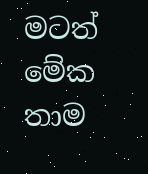මටත් මේක තාම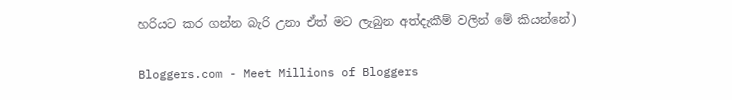හරියට කර ගන්න බැරි උනා ඒත් මට ලැබුන අත්දැකීම් වලින් මේ කියන්නේ)

Bloggers.com - Meet Millions of Bloggers